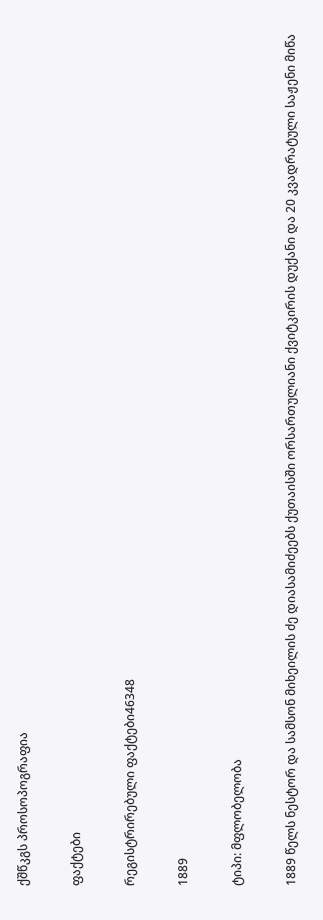ქშწკგს პროსოპოგრაფია

ფაქტები

რეგისტრირებული ფაქტები46348

1889

ტიპი: მფლობელობა

1889 წელს ნესტორ და სამსონ მიხეილის ძე დიასამიძეებს ქუთაისში ორსართულიანი ქვიტკირის დუქანი და 20 კვადრატული საჟენი მიწა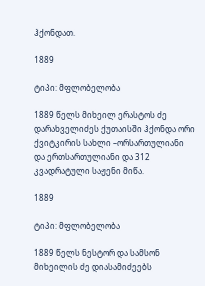ჰქონდათ.

1889

ტიპი: მფლობელობა

1889 წელს მიხეილ ერასტოს ძე დარახველიძეს ქუთაისში ჰქონდა ორი ქვიტკირის სახლი –ორსართულიანი და ერთსართულიანი და 312 კვადრატული საჟენი მიწა.

1889

ტიპი: მფლობელობა

1889 წელს ნესტორ და სამსონ მიხეილის ძე დიასამიძეებს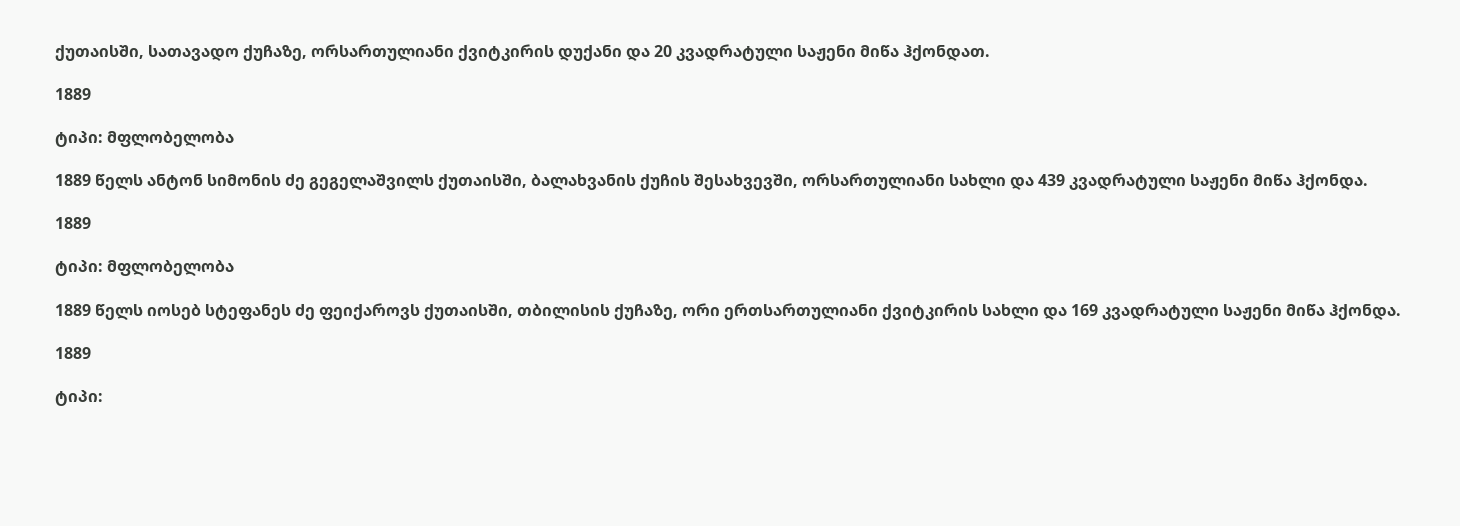ქუთაისში, სათავადო ქუჩაზე, ორსართულიანი ქვიტკირის დუქანი და 20 კვადრატული საჟენი მიწა ჰქონდათ.

1889

ტიპი: მფლობელობა

1889 წელს ანტონ სიმონის ძე გეგელაშვილს ქუთაისში, ბალახვანის ქუჩის შესახვევში, ორსართულიანი სახლი და 439 კვადრატული საჟენი მიწა ჰქონდა.

1889

ტიპი: მფლობელობა

1889 წელს იოსებ სტეფანეს ძე ფეიქაროვს ქუთაისში, თბილისის ქუჩაზე, ორი ერთსართულიანი ქვიტკირის სახლი და 169 კვადრატული საჟენი მიწა ჰქონდა.

1889

ტიპი: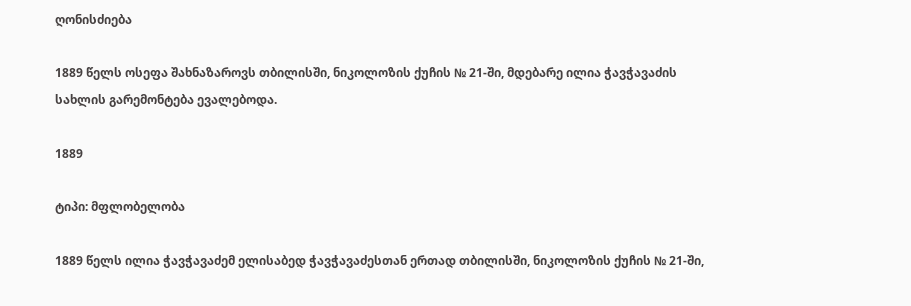ღონისძიება

1889 წელს ოსეფა შახნაზაროვს თბილისში, ნიკოლოზის ქუჩის № 21-ში, მდებარე ილია ჭავჭავაძის სახლის გარემონტება ევალებოდა.

1889

ტიპი: მფლობელობა

1889 წელს ილია ჭავჭავაძემ ელისაბედ ჭავჭავაძესთან ერთად თბილისში, ნიკოლოზის ქუჩის № 21-ში,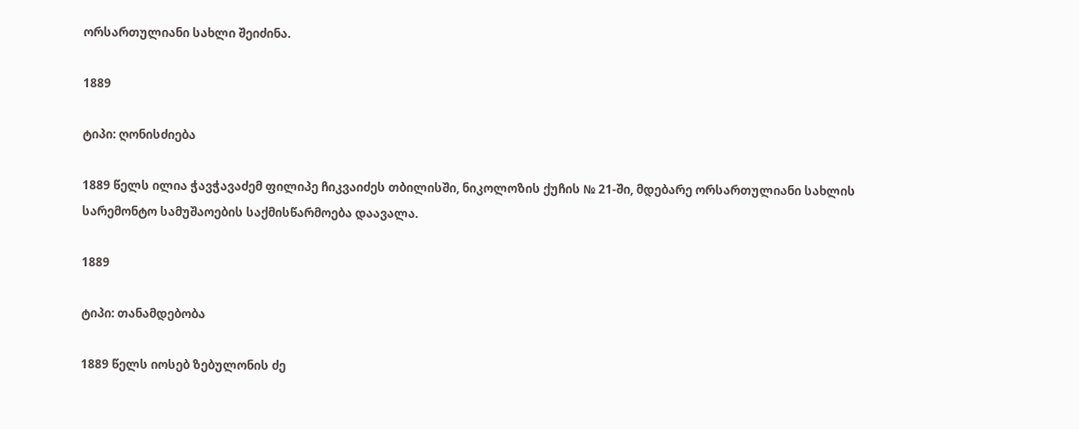ორსართულიანი სახლი შეიძინა.

1889

ტიპი: ღონისძიება

1889 წელს ილია ჭავჭავაძემ ფილიპე ჩიკვაიძეს თბილისში, ნიკოლოზის ქუჩის № 21-ში, მდებარე ორსართულიანი სახლის სარემონტო სამუშაოების საქმისწარმოება დაავალა.

1889

ტიპი: თანამდებობა

1889 წელს იოსებ ზებულონის ძე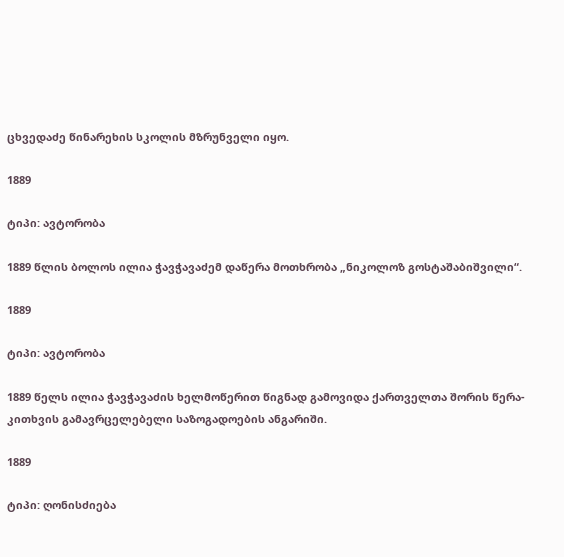ცხვედაძე წინარეხის სკოლის მზრუნველი იყო.

1889

ტიპი: ავტორობა

1889 წლის ბოლოს ილია ჭავჭავაძემ დაწერა მოთხრობა „ნიკოლოზ გოსტაშაბიშვილი“.

1889

ტიპი: ავტორობა

1889 წელს ილია ჭავჭავაძის ხელმოწერით წიგნად გამოვიდა ქართველთა შორის წერა-კითხვის გამავრცელებელი საზოგადოების ანგარიში.

1889

ტიპი: ღონისძიება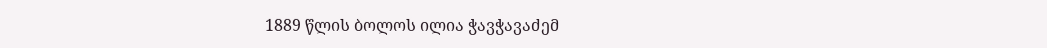1889 წლის ბოლოს ილია ჭავჭავაძემ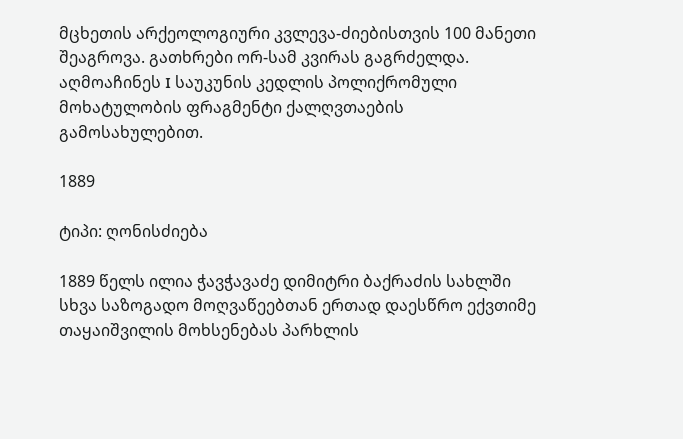მცხეთის არქეოლოგიური კვლევა-ძიებისთვის 100 მანეთი შეაგროვა. გათხრები ორ-სამ კვირას გაგრძელდა. აღმოაჩინეს I საუკუნის კედლის პოლიქრომული მოხატულობის ფრაგმენტი ქალღვთაების გამოსახულებით.

1889

ტიპი: ღონისძიება

1889 წელს ილია ჭავჭავაძე დიმიტრი ბაქრაძის სახლში სხვა საზოგადო მოღვაწეებთან ერთად დაესწრო ექვთიმე თაყაიშვილის მოხსენებას პარხლის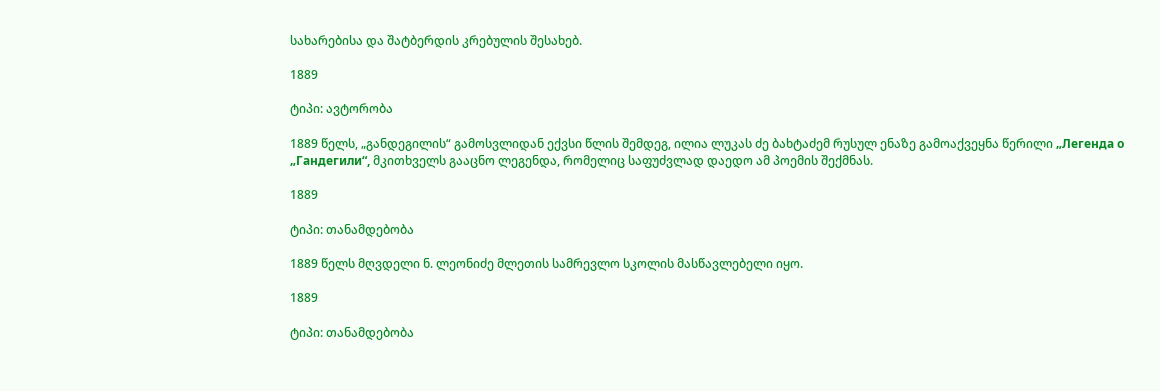სახარებისა და შატბერდის კრებულის შესახებ.

1889

ტიპი: ავტორობა

1889 წელს, „განდეგილის“ გამოსვლიდან ექვსი წლის შემდეგ, ილია ლუკას ძე ბახტაძემ რუსულ ენაზე გამოაქვეყნა წერილი „Легенда о „Гандегили“, მკითხველს გააცნო ლეგენდა, რომელიც საფუძვლად დაედო ამ პოემის შექმნას.

1889

ტიპი: თანამდებობა

1889 წელს მღვდელი ნ. ლეონიძე მლეთის სამრევლო სკოლის მასწავლებელი იყო.

1889

ტიპი: თანამდებობა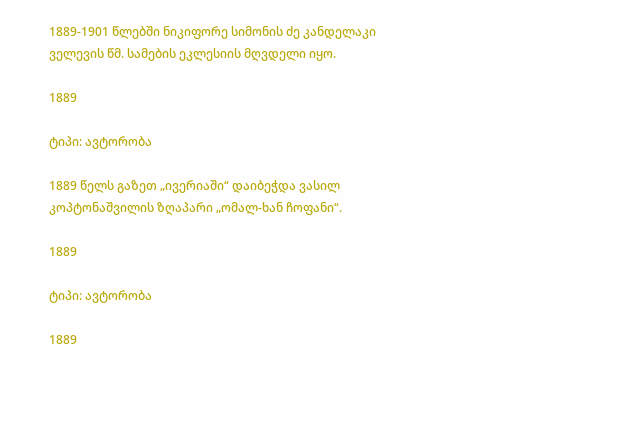1889-1901 წლებში ნიკიფორე სიმონის ძე კანდელაკი ველევის წმ. სამების ეკლესიის მღვდელი იყო.

1889

ტიპი: ავტორობა

1889 წელს გაზეთ „ივერიაში“ დაიბეჭდა ვასილ კოპტონაშვილის ზღაპარი „ომალ-ხან ჩოფანი“.

1889

ტიპი: ავტორობა

1889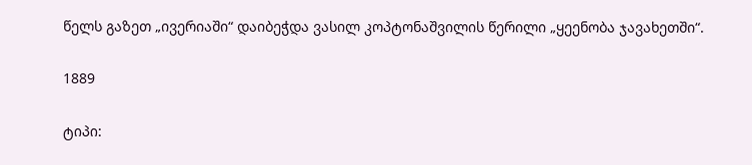წელს გაზეთ „ივერიაში“ დაიბეჭდა ვასილ კოპტონაშვილის წერილი „ყეენობა ჯავახეთში“.

1889

ტიპი: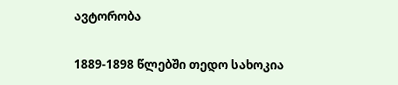ავტორობა

1889-1898 წლებში თედო სახოკია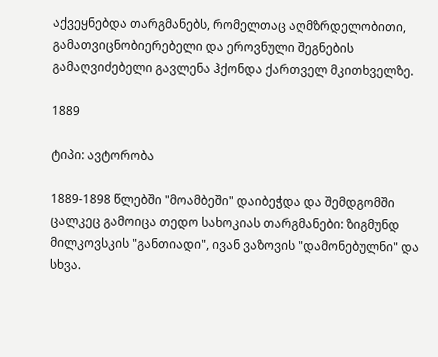აქვეყნებდა თარგმანებს, რომელთაც აღმზრდელობითი, გამათვიცნობიერებელი და ეროვნული შეგნების გამაღვიძებელი გავლენა ჰქონდა ქართველ მკითხველზე.

1889

ტიპი: ავტორობა

1889-1898 წლებში "მოამბეში" დაიბეჭდა და შემდგომში ცალკეც გამოიცა თედო სახოკიას თარგმანები: ზიგმუნდ მილკოვსკის "განთიადი", ივან ვაზოვის "დამონებულნი" და სხვა.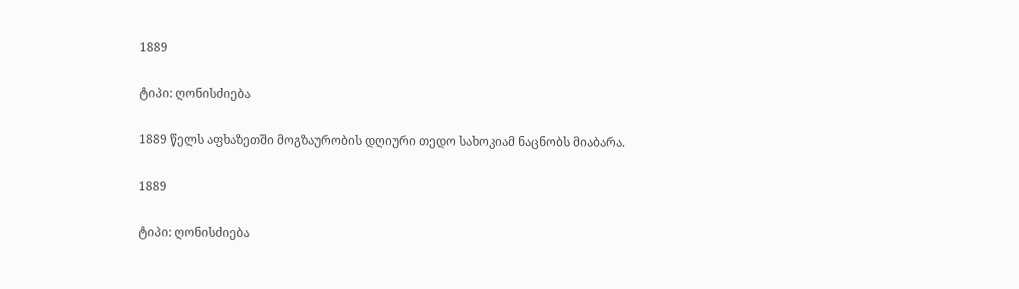1889

ტიპი: ღონისძიება

1889 წელს აფხაზეთში მოგზაურობის დღიური თედო სახოკიამ ნაცნობს მიაბარა.

1889

ტიპი: ღონისძიება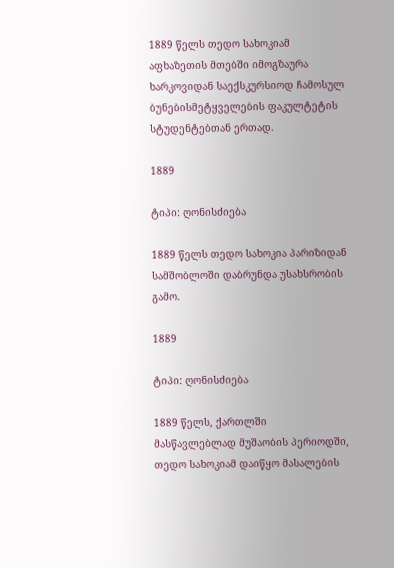1889 წელს თედო სახოკიამ აფხაზეთის მთებში იმოგზაურა ხარკოვიდან საექსკურსიოდ ჩამოსულ ბუნებისმეტყველების ფაკულტეტის სტუდენტებთან ერთად.

1889

ტიპი: ღონისძიება

1889 წელს თედო სახოკია პარიზიდან სამშობლოში დაბრუნდა უსახსრობის გამო.

1889

ტიპი: ღონისძიება

1889 წელს, ქართლში მასწავლებლად მუშაობის პერიოდში, თედო სახოკიამ დაიწყო მასალების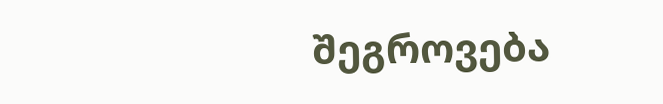შეგროვება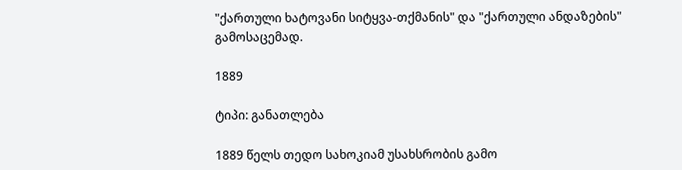"ქართული ხატოვანი სიტყვა-თქმანის" და "ქართული ანდაზების" გამოსაცემად.

1889

ტიპი: განათლება

1889 წელს თედო სახოკიამ უსახსრობის გამო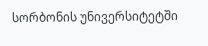სორბონის უნივერსიტეტში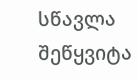სწავლა შეწყვიტა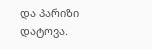და პარიზი დატოვა.